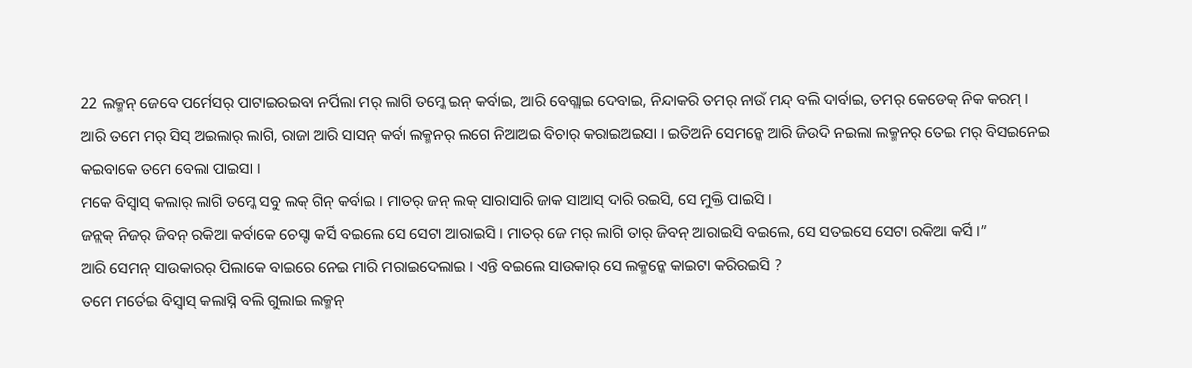22 ଲକ୍ମନ୍ ଜେବେ ପର୍ମେସର୍ ପାଟାଇରଇବା ନର୍ପିଲା ମର୍ ଲାଗି ତମ୍କେ ଇନ୍ କର୍ବାଇ, ଆରି ବେଗ୍ଲାଇ ଦେବାଇ, ନିନ୍ଦାକରି ତମର୍ ନାଉଁ ମନ୍ଦ୍ ବଲି ଦାର୍ବାଇ, ତମର୍ କେଡେକ୍ ନିକ କରମ୍ ।
ଆରି ତମେ ମର୍ ସିସ୍ ଅଇଲାର୍ ଲାଗି, ରାଜା ଆରି ସାସନ୍ କର୍ବା ଲକ୍ମନର୍ ଲଗେ ନିଆଅଇ ବିଚାର୍ କରାଇଅଇସା । ଇତିଅନି ସେମନ୍କେ ଆରି ଜିଉଦି ନଇଲା ଲକ୍ମନର୍ ତେଇ ମର୍ ବିସଇନେଇ କଇବାକେ ତମେ ବେଲା ପାଇସା ।
ମକେ ବିସ୍ବାସ୍ କଲାର୍ ଲାଗି ତମ୍କେ ସବୁ ଲକ୍ ଗିନ୍ କର୍ବାଇ । ମାତର୍ ଜନ୍ ଲକ୍ ସାରାସାରି ଜାକ ସାଆସ୍ ଦାରି ରଇସି, ସେ ମୁକ୍ତି ପାଇସି ।
ଜନ୍ଲକ୍ ନିଜର୍ ଜିବନ୍ ରକିଆ କର୍ବାକେ ଚେସ୍ଟା କର୍ସି ବଇଲେ ସେ ସେଟା ଆରାଇସି । ମାତର୍ ଜେ ମର୍ ଲାଗି ତାର୍ ଜିବନ୍ ଆରାଇସି ବଇଲେ, ସେ ସତଇସେ ସେଟା ରକିଆ କର୍ସି ।”
ଆରି ସେମନ୍ ସାଉକାରର୍ ପିଲାକେ ବାଇରେ ନେଇ ମାରି ମରାଇଦେଲାଇ । ଏନ୍ତି ବଇଲେ ସାଉକାର୍ ସେ ଲକ୍ମନ୍କେ କାଇଟା କରିରଇସି ?
ତମେ ମର୍ତେଇ ବିସ୍ବାସ୍ କଲାସ୍ନି ବଲି ଗୁଲାଇ ଲକ୍ମନ୍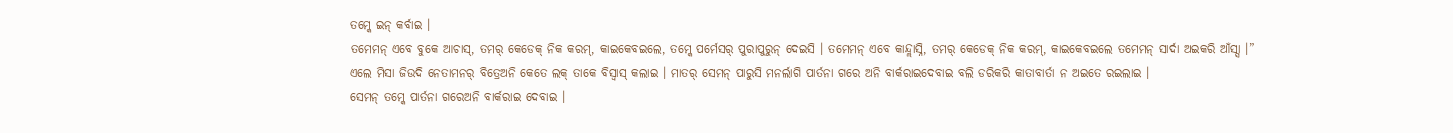ତମ୍କେ ଇନ୍ କର୍ବାଇ ।
ତମେମନ୍ ଏବେ ବୁକେ ଆଚାସ୍, ତମର୍ କେଡେକ୍ ନିକ କରମ୍, କାଇକେବଇଲେ, ତମ୍କେ ପର୍ମେସର୍ ପୁରାପୁରୁନ୍ ଦେଇସି । ତମେମନ୍ ଏବେ କାନ୍ଦ୍ଲାସ୍ନି, ତମର୍ କେଡେକ୍ ନିକ କରମ୍, କାଇକେବଇଲେ ତମେମନ୍ ସାର୍ଦା ଅଇକରି ଆଁସ୍ସା ।”
ଏଲେ ମିସା ଜିଉଦି ନେତାମନର୍ ବିତ୍ରେଅନି କେତେ ଲକ୍ ତାକେ ବିସ୍ବାସ୍ କଲାଇ । ମାତର୍ ସେମନ୍ ପାରୁସି ମନର୍ଲାଗି ପାର୍ତନା ଗରେ ଅନି ବାର୍କରାଇଦେବାଇ ବଲି ଡରିକରି କାତାବାର୍ତା ନ ଅଇତେ ରଇଲାଇ ।
ସେମନ୍ ତମ୍କେ ପାର୍ତନା ଗରେଅନି ବାର୍କରାଇ ଦେବାଇ ।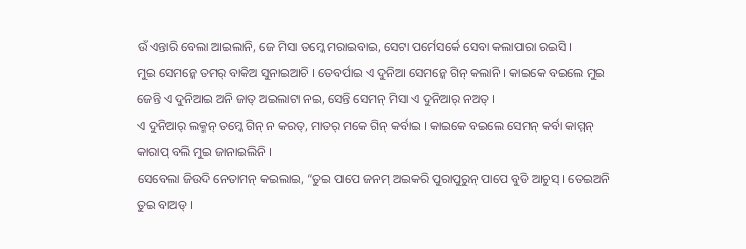ଉଁ ଏନ୍ତାରି ବେଲା ଆଇଲାନି, ଜେ ମିସା ତମ୍କେ ମରାଇବାଇ, ସେଟା ପର୍ମେସର୍କେ ସେବା କଲାପାରା ରଇସି ।
ମୁଇ ସେମନ୍କେ ତମର୍ ବାକିଅ ସୁନାଇଆଚି । ତେବର୍ପାଇ ଏ ଦୁନିଆ ସେମନ୍କେ ଗିନ୍ କଲାନି । କାଇକେ ବଇଲେ ମୁଇ ଜେନ୍ତି ଏ ଦୁନିଆଇ ଅନି ଜାତ୍ ଅଇଲାଟା ନଇ, ସେନ୍ତି ସେମନ୍ ମିସା ଏ ଦୁନିଆର୍ ନଅତ୍ ।
ଏ ଦୁନିଆର୍ ଲକ୍ମନ୍ ତମ୍କେ ଗିନ୍ ନ କରତ୍, ମାତର୍ ମକେ ଗିନ୍ କର୍ବାଇ । କାଇକେ ବଇଲେ ସେମନ୍ କର୍ବା କାମ୍ମନ୍ କାରାପ୍ ବଲି ମୁଇ ଜାନାଇଲିନି ।
ସେବେଲା ଜିଉଦି ନେତାମନ୍ କଇଲାଇ, “ତୁଇ ପାପେ ଜନମ୍ ଅଇକରି ପୁରାପୁରୁନ୍ ପାପେ ବୁଡି ଆଚୁସ୍ । ତେଇଅନି ତୁଇ ବାଅଡ୍ ।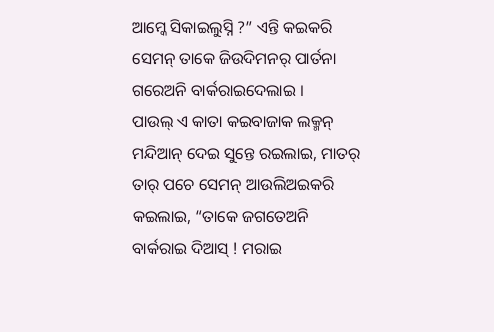ଆମ୍କେ ସିକାଇଲୁସ୍ନି ?” ଏନ୍ତି କଇକରି ସେମନ୍ ତାକେ ଜିଉଦିମନର୍ ପାର୍ତନା ଗରେଅନି ବାର୍କରାଇଦେଲାଇ ।
ପାଉଲ୍ ଏ କାତା କଇବାଜାକ ଲକ୍ମନ୍ ମନ୍ଦିଆନ୍ ଦେଇ ସୁନ୍ତେ ରଇଲାଇ, ମାତର୍ ତାର୍ ପଚେ ସେମନ୍ ଆଉଲିଅଇକରି କଇଲାଇ, “ତାକେ ଜଗତେଅନି ବାର୍କରାଇ ଦିଆସ୍ ! ମରାଇ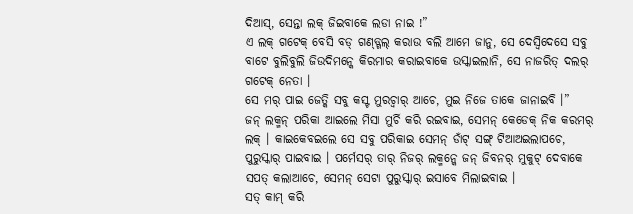ଦିଆସ୍, ସେନ୍ତା ଲକ୍ ଜିଇବାକେ ଲଡା ନାଇ !”
ଏ ଲକ୍ ଗଟେକ୍ ବେସି ବଡ୍ ଗଣ୍ଡ୍ଗଲ୍ କରାଉ ବଲି ଆମେ ଜାନୁ, ସେ ଦେସ୍ବିଦେସେ ସବୁ ବାଟେ ବୁଲିବୁଲି ଜିଉଦିମନ୍କେ କିରମାର କରାଇବାକେ ଉସ୍କାଇଲାନି, ସେ ନାଜରିତ୍ ଦଲର୍ ଗଟେକ୍ ନେତା ।
ସେ ମର୍ ପାଇ ଜେତ୍କି ସବୁ କସ୍ଟ ମୁରଚ୍ବାର୍ ଆଚେ, ମୁଇ ନିଜେ ତାକେ ଜାନାଇବି ।”
ଜନ୍ ଲକ୍ମନ୍ ପରିକା ଆଇଲେ ମିସା ମୁର୍ଚି କରି ରଇବାଇ, ସେମନ୍ କେଡେକ୍ ନିକ କରମର୍ ଲକ୍ । କାଇକେବଇଲେ ସେ ସବୁ ପରିକାଇ ସେମନ୍ ଡାଁଟ୍ ସଙ୍ଗ୍ ଟିଆଅଇଲାପଚେ, ପୁରୁସ୍କାର୍ ପାଇବାଇ । ପର୍ମେସର୍ ତାର୍ ନିଜର୍ ଲକ୍ମନ୍କେ ଜନ୍ ଜିବନର୍ ମୁକୁଟ୍ ଦେବାକେ ସପତ୍ କଲାଆଚେ, ସେମନ୍ ସେଟା ପୁରୁସ୍କାର୍ ଇସାବେ ମିଲାଇବାଇ ।
ସତ୍ କାମ୍ କରି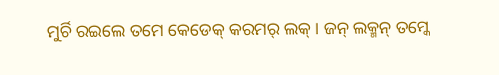ମୁର୍ଚି ରଇଲେ ତମେ କେଡେକ୍ କରମର୍ ଲକ୍ । ଜନ୍ ଲକ୍ମନ୍ ତମ୍କେ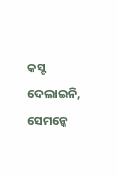କସ୍ଟ ଦେଲାଇନି, ସେମନ୍କେ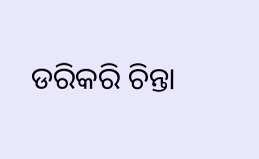ଡରିକରି ଚିନ୍ତା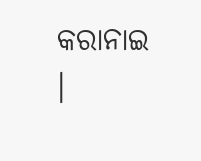କରାନାଇ ।